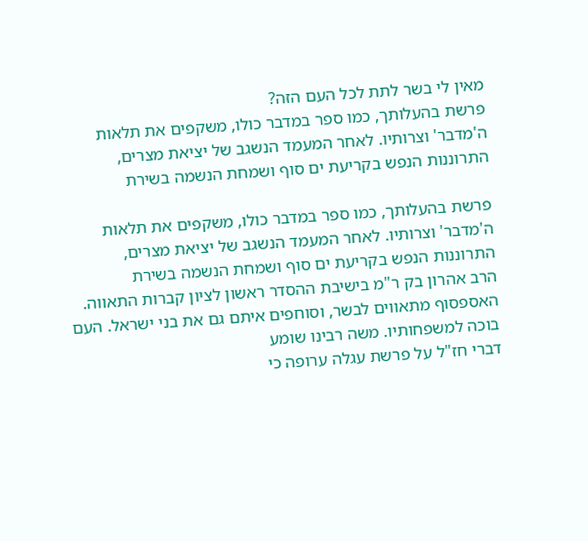מאין לי בשר לתת לכל העם הזה?
פרשת בהעלותך, כמו ספר במדבר כולו, משקפים את תלאות ה'מדבר' וצרותיו. לאחר המעמד הנשגב של יציאת מצרים, התרוננות הנפש בקריעת ים סוף ושמחת הנשמה בשירת

פרשת בהעלותך, כמו ספר במדבר כולו, משקפים את תלאות ה'מדבר' וצרותיו. לאחר המעמד הנשגב של יציאת מצרים, התרוננות הנפש בקריעת ים סוף ושמחת הנשמה בשירת
הרב אהרון בק ר"מ בישיבת ההסדר ראשון לציון קברות התאווה. האספסוף מתאווים לבשר, וסוחפים איתם גם את בני ישראל. העם בוכה למשפחותיו. משה רבינו שומע
דברי חז"ל על פרשת עגלה ערופה כי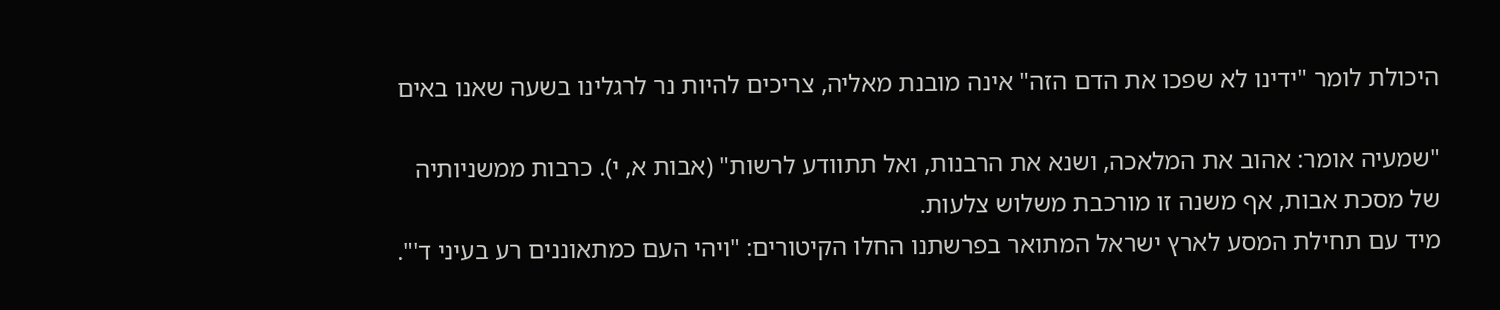היכולת לומר "ידינו לא שפכו את הדם הזה" אינה מובנת מאליה, צריכים להיות נר לרגלינו בשעה שאנו באים

"שמעיה אומר: אהוב את המלאכה, ושנא את הרבנות, ואל תתוודע לרשות" (אבות א, י). כרבות ממשניותיה של מסכת אבות, אף משנה זו מורכבת משלוש צלעות.
מיד עם תחילת המסע לארץ ישראל המתואר בפרשתנו החלו הקיטורים: "ויהי העם כמתאוננים רע בעיני ד'".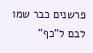פרשנים כבר שמו לבם ל"כף"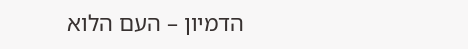הדמיון – העם הלוא